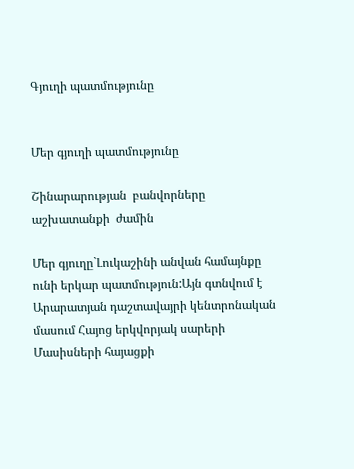Գյուղի պատմությունը


Մեր գյուղի պատմությունը

Շինարարության  բանվորները  աշխատանքի  ժամին

Մեր գյուղը`Լուկաշինի անվան համայնքը ունի երկար պատմություն:Այն գտնվում է Արարատյան դաշտավայրի կենտրոնական մասում Հայոց երկվորյակ սարերի Մասիսների հայացքի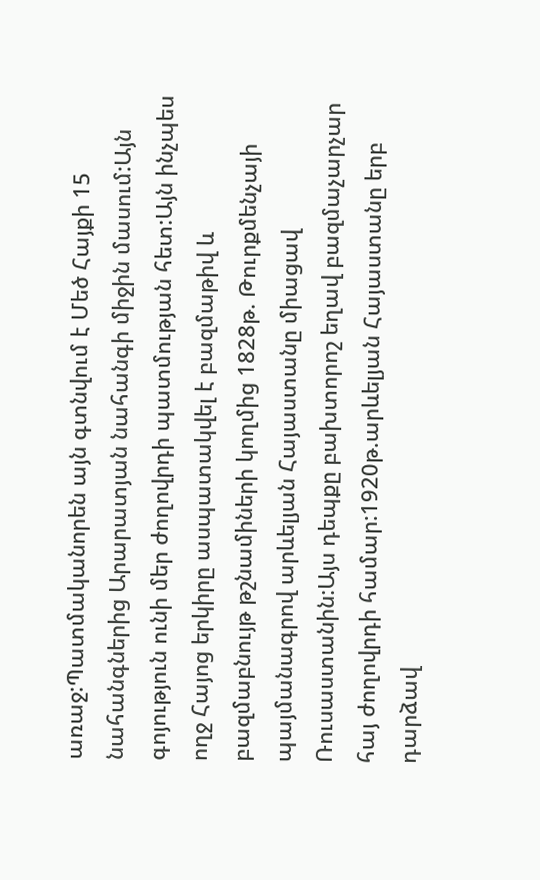առաջ:Պատմականորեն այն գտնվում է Մեծ Հայքի 15 նահանգներից Արարատյան նահանգի միջին մասում:Այն գոյություն ունի մեր ժողովրդի պատմության հետ:Այն ինչպես ողջ Հայոց երկիրը ասպատակվել է բազմաթիվ և բազմաբնույթ թշնամիների կողմից 1828թ. Թուրքմենչայի պայմանագրով արևելյան Հայաստանը միացավ Ռուսաստանին:Այս դեպքը բախտորոշ եղավ բազմաչարչար հայ ժողովրդի համար:1920թ.արևելյան Հայաստանը երբ դարձավ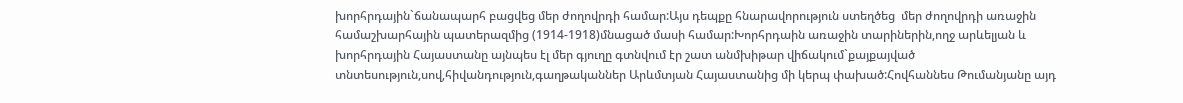խորհրդային`ճանապարհ բացվեց մեր ժողովրդի համար:Այս դեպքը հնարավորություն ստեղծեց  մեր ժողովրդի առաջին համաշխարհային պատերազմից (1914-1918)մնացած մասի համար:Խորհրդաին առաջին տարիներին,ողջ արևելյան և խորհրդային Հայաստանը այնպես էլ մեր գյուղը գտնվում էր շատ անմխիթար վիճակում`քայքայված տնտեսություն,սով,հիվանդություն,գաղթականներ Արևմտյան Հայաստանից մի կերպ փախած:Հովհաննես Թումանյանը այդ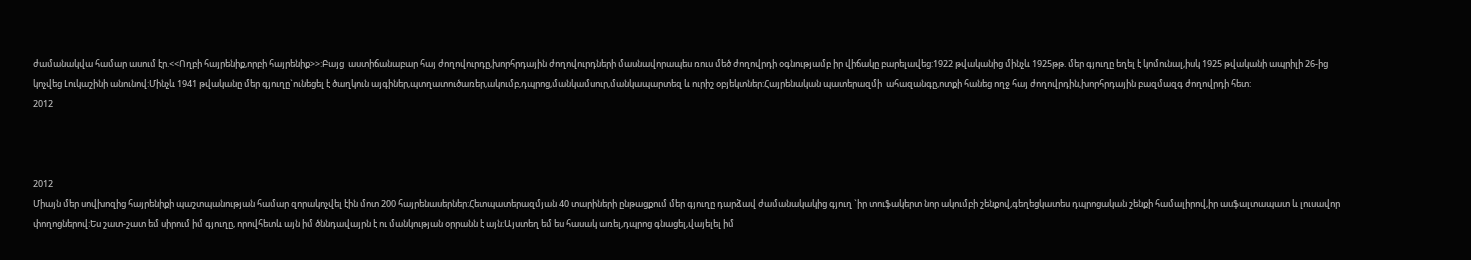ժամանակվա համար ասում էր.<<Ողբի հայրենիք,որբի հայրենիք>>:Բայց  աստիճանաբար հայ ժողովուրդը,խորհրդային ժողովուրդների մասնավորապես ռուս մեծ ժողովրդի օգնությամբ իր վիճակը բարելավեց:1922 թվականից մինչև 1925թթ. մեր գյուղը եղել է կոմունալ,իսկ 1925 թվականի ապրիլի 26-ից կոչվեց Լուկաշինի անունով:Մինչև 1941 թվականը մեր գյուղը`ունեցել է ծաղկուն այգիներ,պտղատուծառեր,ակումբ,դպրոց,մանկամսուր,մանկապարտեզ և ուրիշ օբյեկտներ:Հայրենական պատերազմի  ահազանգը,ոտքի հանեց ողջ հայ ժողովրդին,խորհրդային բազմազգ ժողովրդի հետ:
2012



2012
Միայն մեր սովխոզից հայրենիքի պաշտպանության համար զորակոչվել էին մոտ 200 հայրենասերներ:Հետպատերազմյան 40 տարիների ընթացքում մեր գյուղը դարձավ ժամանակակից գյուղ `իր տուֆակերտ նոր ակումբի շենքով,գեղեցկատես դպրոցական շենքի համալիրով,իր ասֆալտապատ և լուսավոր փողոցներով:Ես շատ-շատ եմ սիրում իմ գյուղը, որովհետև այն իմ ծննդավայրն է ու մանկության օրրանն է այն:Այստեղ եմ ես հասակ առել,դպրոց գնացել,վայելել իմ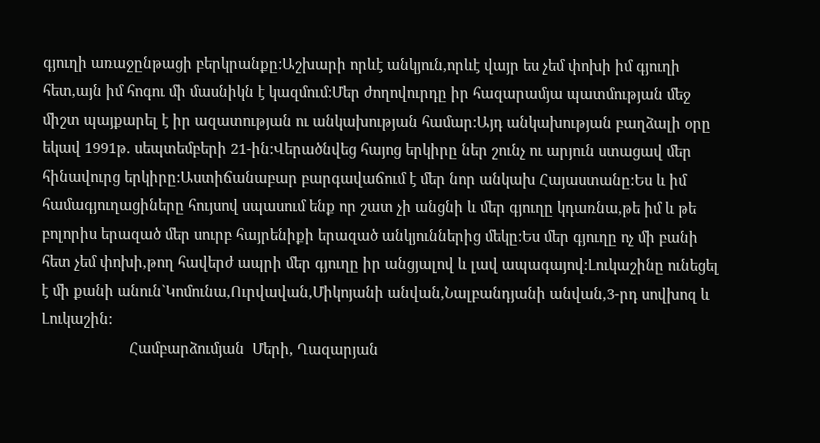գյուղի առաջընթացի բերկրանքը:Աշխարի որևէ անկյուն,որևէ վայր ես չեմ փոխի իմ գյուղի հետ,այն իմ հոգու մի մասնիկն է կազմում:Մեր ժողովուրդը իր հազարամյա պատմության մեջ միշտ պայքարել է իր ազատության ու անկախության համար:Այդ անկախության բաղձալի օրը եկավ 1991թ. սեպտեմբերի 21-ին:Վերածնվեց հայոց երկիրը ներ շունչ ու արյուն ստացավ մեր հինավուրց երկիրը:Աստիճանաբար բարգավաճում է մեր նոր անկախ Հայաստանը:Ես և իմ համագյուղացիները հույսով սպասում ենք որ շատ չի անցնի և մեր գյուղը կդառնա,թե իմ և թե բոլորիս երազած մեր սուրբ հայրենիքի երազած անկյուններից մեկը:Ես մեր գյուղը ոչ մի բանի հետ չեմ փոխի,թող հավերժ ապրի մեր գյուղը իր անցյալով և լավ ապագայով:Լուկաշինը ունեցել է մի քանի անուն`Կոմունա,Ուրվավան,Միկոյանի անվան,Նալբանդյանի անվան,3-րդ սովխոզ և Լուկաշին:
                      Համբարձումյան  Մերի, Ղազարյան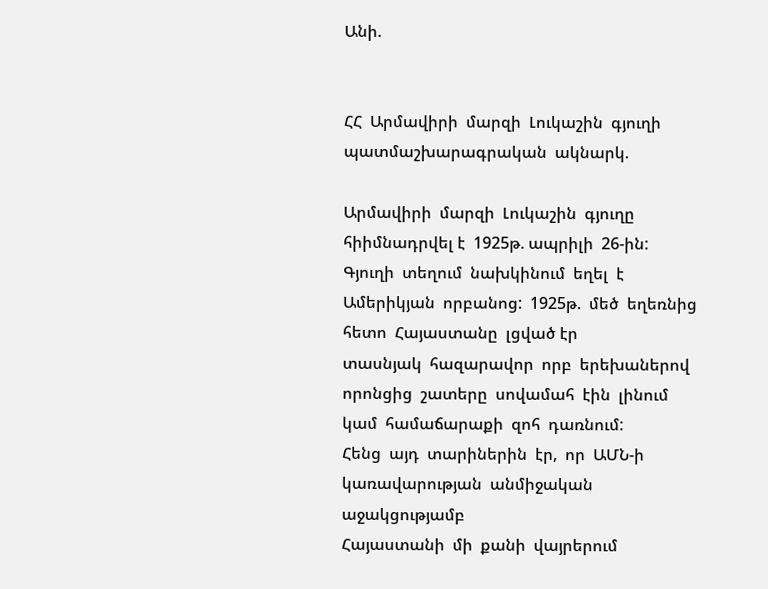Անի.


ՀՀ  Արմավիրի  մարզի  Լուկաշին  գյուղի
պատմաշխարագրական  ակնարկ.

Արմավիրի  մարզի  Լուկաշին  գյուղը
հիիմնադրվել է  1925թ. ապրիլի  26-ին:
Գյուղի  տեղում  նախկինում  եղել  է  Ամերիկյան  որբանոց:  1925թ.  մեծ  եղեռնից  հետո  Հայաստանը  լցված էր
տասնյակ  հազարավոր  որբ  երեխաներով  որոնցից  շատերը  սովամահ  էին  լինում  կամ  համաճարաքի  զոհ  դառնում:
Հենց  այդ  տարիներին  էր,  որ  ԱՄՆ-ի
կառավարության  անմիջական  աջակցությամբ
Հայաստանի  մի  քանի  վայրերում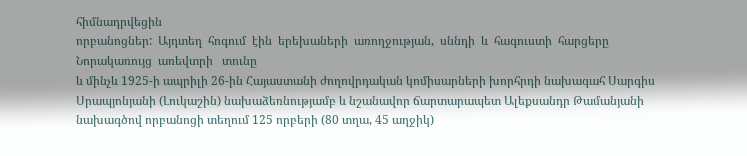հիմնադրվեցին
որբանոցներ:  Այդտեղ  հոգում  էին  երեխաների  առողջության,  սննդի  և  հագուստի  հարցերը
Նորակառույց  առեվտրի   տունը
և մինչև 1925-ի ապրիլի 26-ին Հայաստանի ժողովրդական կոմիսարների խորհրդի նախագահ Սարգիս Սրապյոնյանի (Լուկաշին) նախաձեռնությամբ և նշանավոր ճարտարապետ Ալեքսանդր Թամանյանի նախագծով որբանոցի տեղում 125 որբերի (80 տղա, 45 աղջիկ)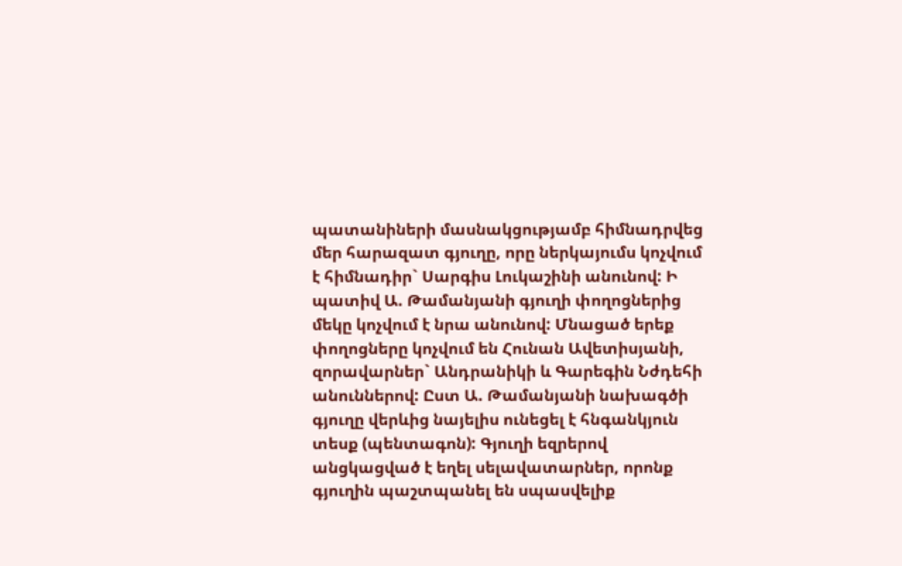պատանիների մասնակցությամբ հիմնադրվեց մեր հարազատ գյուղը, որը ներկայումս կոչվում է հիմնադիր` Սարգիս Լուկաշինի անունով: Ի պատիվ Ա. Թամանյանի գյուղի փողոցներից մեկը կոչվում է նրա անունով: Մնացած երեք փողոցները կոչվում են Հունան Ավետիսյանի, զորավարներ` Անդրանիկի և Գարեգին Նժդեհի անուններով: Ըստ Ա. Թամանյանի նախագծի գյուղը վերևից նայելիս ունեցել է հնգանկյուն տեսք (պենտագոն): Գյուղի եզրերով անցկացված է եղել սելավատարներ, որոնք գյուղին պաշտպանել են սպասվելիք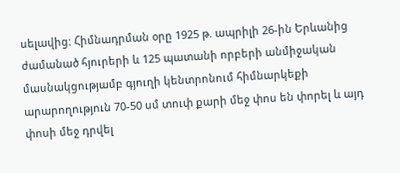սելավից: Հիմնադրման օրը 1925 թ. ապրիլի 26-ին Երևանից ժամանած հյուրերի և 125 պատանի որբերի անմիջական մասնակցությամբ գյուղի կենտրոնում հիմնարկեքի արարողություն 70-50 սմ տուփ քարի մեջ փոս են փորել և այդ փոսի մեջ դրվել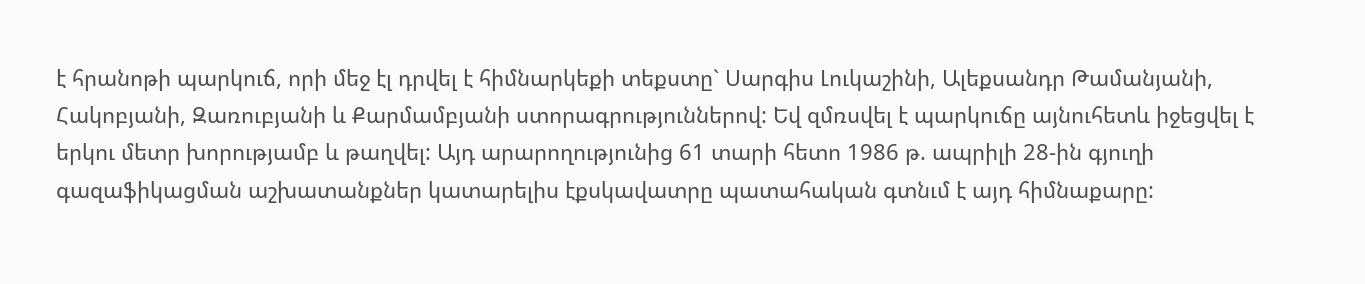է հրանոթի պարկուճ, որի մեջ էլ դրվել է հիմնարկեքի տեքստը` Սարգիս Լուկաշինի, Ալեքսանդր Թամանյանի, Հակոբյանի, Զառուբյանի և Քարմամբյանի ստորագրություններով: Եվ զմռսվել է պարկուճը այնուհետև իջեցվել է երկու մետր խորությամբ և թաղվել: Այդ արարողությունից 61 տարի հետո 1986 թ. ապրիլի 28-ին գյուղի գազաֆիկացման աշխատանքներ կատարելիս էքսկավատրը պատահական գտնւմ է այդ հիմնաքարը: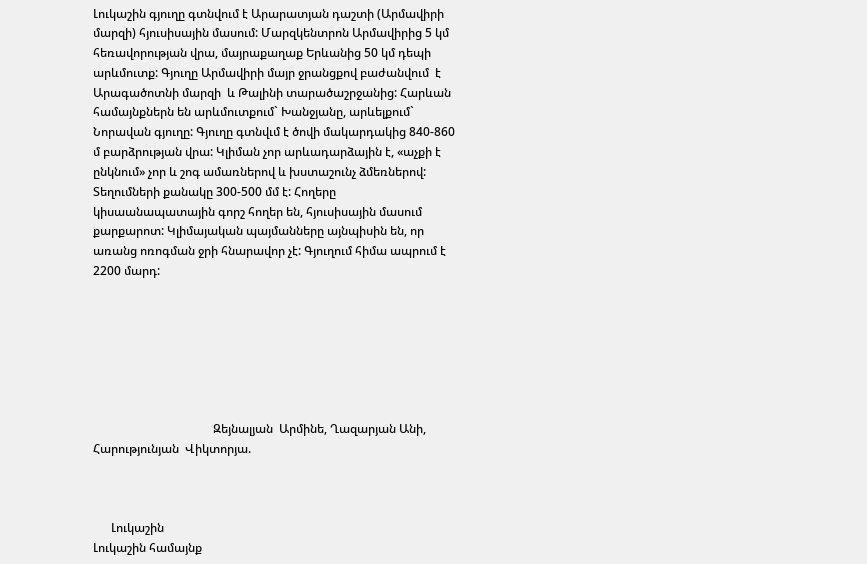Լուկաշին գյուղը գտնվում է Արարատյան դաշտի (Արմավիրի մարզի) հյուսիսային մասում: Մարզկենտրոն Արմավիրից 5 կմ հեռավորության վրա, մայրաքաղաք Երևանից 50 կմ դեպի արևմուտք: Գյուղը Արմավիրի մայր ջրանցքով բաժանվում  է Արագածոտնի մարզի  և Թալինի տարածաշրջանից: Հարևան համայնքներն են արևմուտքում` Խանջյանը, արևելքում` Նորավան գյուղը: Գյուղը գտնվւմ է ծովի մակարդակից 840-860 մ բարձրության վրա: Կլիման չոր արևադարձային է, «աչքի է ընկնում» չոր և շոգ ամառներով և խստաշունչ ձմեռներով: Տեղումների քանակը 300-500 մմ է: Հողերը կիսաանապատային գորշ հողեր են, հյուսիսային մասում քարքարոտ: Կլիմայական պայմանները այնպիսին են, որ առանց ոռոգման ջրի հնարավոր չէ: Գյուղում հիմա ապրում է 2200 մարդ:







                                        Զեյնալյան  Արմինե, Ղազարյան Անի, Հարությունյան  Վիկտորյա.



      Լուկաշին
Լուկաշին համայնք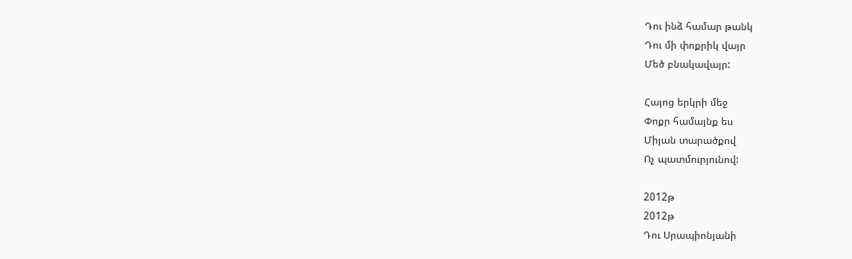Դու ինձ համար թանկ
Դու մի փոքրիկ վայր
Մեծ բնակավայր:

Հայոց երկրի մեջ
Փոքր համայնք ես
Միյան տարածքով
Ոչ պատմուրյունով:

2012թ
2012թ
Դու Սրապիոնյանի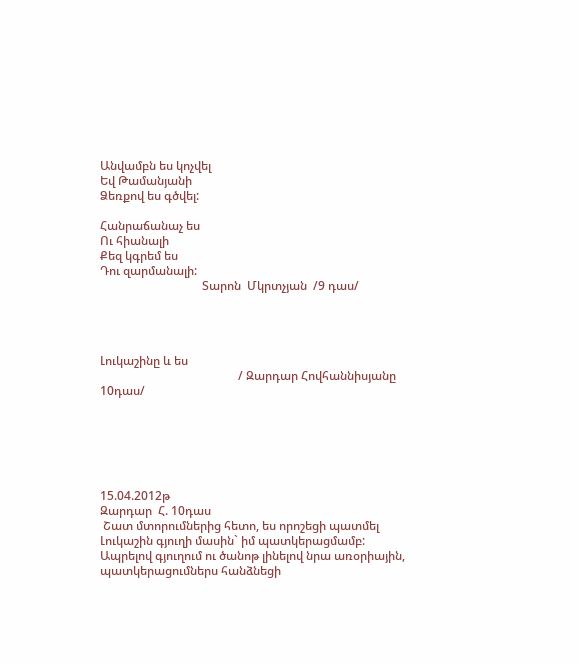Անվամբն ես կոչվել
Եվ Թամանյանի
Ձեռքով ես գծվել:

Հանրաճանաչ ես
Ու հիանալի
Քեզ կգրեմ ես
Դու զարմանալի:
                                  Տարոն  Մկրտչյան  /9 դաս/




Լուկաշինը և ես
                                              / Զարդար Հովհաննիսյանը   10դաս/






15.04.2012թ
Զարդար  Հ. 10դաս
 Շատ մտորումներից հետո, ես որոշեցի պատմել Լուկաշին գյուղի մասին` իմ պատկերացմամբ: Ապրելով գյուղում ու ծանոթ լինելով նրա առօրիային,     պատկերացումներս հանձնեցի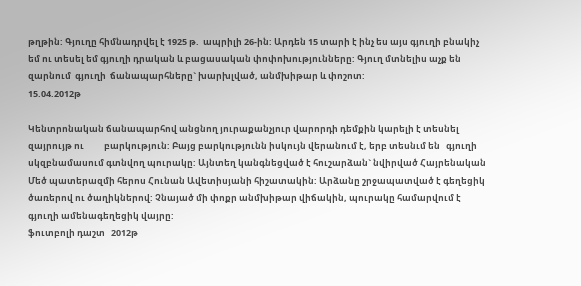թղթին: Գյուղը հիմնադրվել է 1925 թ.  ապրիլի 26-ին: Արդեն 15 տարի է ինչ ես այս գյուղի բնակիչ եմ ու տեսել եմ գյուղի դրական և բացասական փոփոխությունները: Գյուղ մտնելիս աչք են զարնում  գյուղի  ճանապարհները` խարխլված, անմխիթար և փոշոտ:
15.04.2012թ

Կենտրոնական ճանապարհով անցնող յուրաքանչյուր վարորդի դեմքին կարելի է տեսնել զայրույթ ու          բարկություն: Բայց բարկությունն իսկույն վերանում է, երբ տեսնւմ են   գյուղի սկզբնամասում գտնվող պուրակը: Այնտեղ կանգնեցված է հուշարձան` նվիրված Հայրենական Մեծ պատերազմի հերոս Հունան Ավետիսյանի հիշատակին: Արձանը շրջապատված է գեղեցիկ ծառերով ու ծաղիկներով: Չնայած մի փոքր անմխիթար վիճակին, պուրակը համարվում է գյուղի ամենագեղեցիկ վայրը:
ֆուտբոլի դաշտ   2012թ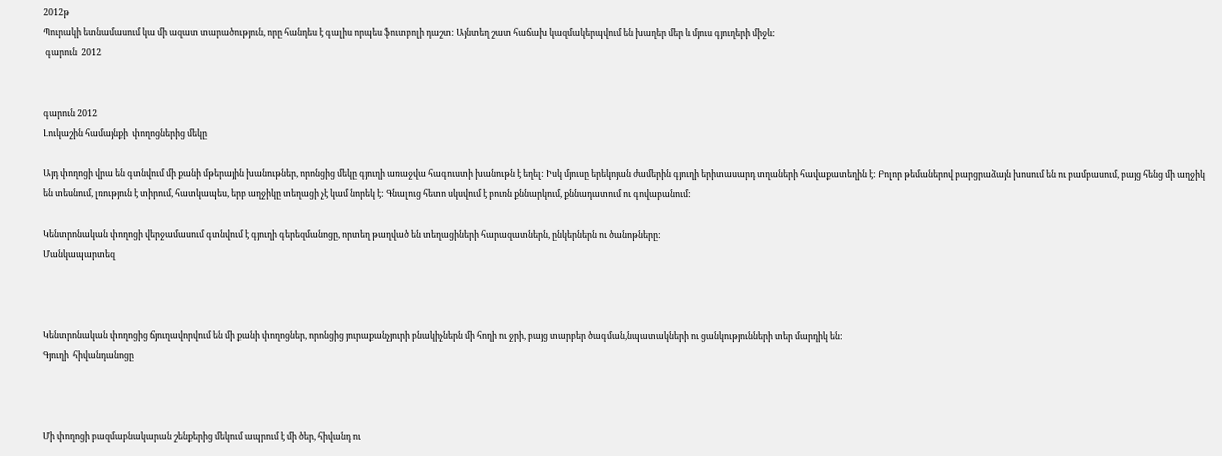2012թ
Պուրակի ետնամասում կա մի ազատ տարածություն, որը հանդես է գալիս որպես ֆուտբոլի դաշտ: Այնտեղ շատ հաճախ կազմակերպվում են խաղեր մեր և մյուս գյուղերի միջև:
 գարուն  2012


գարուն 2012
Լուկաշին համայնքի  փողոցներից մեկը

Այդ փողոցի վրա են գտնվում մի քանի մթերային խանութներ, որոնցից մեկը գյուղի առաջվա հագուստի խանութն է եղել: Իսկ մյուսը երեկոյան ժամերին գյուղի երիտասարդ տղաների հավաքատեղին է: Բոլոր թեմաներով բարցրաձայն խոսում են ու բամբասում, բայց հենց մի աղջիկ են տեսնում, լռություն է տիրում, հատկապես, երբ աղջիկը տեղացի չէ կամ նորեկ է: Գնալուց հետո սկսվում է բուռն քննարկում, քննադատում ու գովաբանում:

Կենտրոնական փողոցի վերջամասում գտնվում է գյուղի գերեզմանոցը, որտեղ թաղված են տեղացիների հարազատներն, ընկերներն ու ծանոթները:
Մանկապարտեզ



Կենտրոնական փողոցից ճյուղավորվում են մի քանի փողոցներ, որոնցից յուրաքանչյուրի բնակիչներն մի հողի ու ջրի, բայց տարբեր ծագման,նպատակների ու ցանկությունների տեր մարդիկ են:
Գյուղի  հիվանդանոցը



Մի փողոցի բազմաբնակարան շենքերից մեկում ապրում է մի ծեր, հիվանդ ու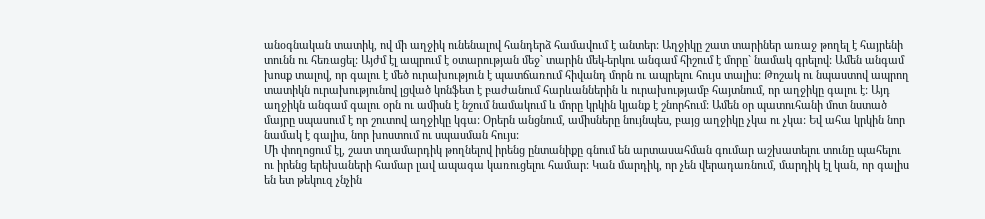անօգնական տատիկ, ով մի աղջիկ ունենալով հանդերձ համավում է անտեր: Աղջիկը շատ տարիներ առաջ թողել է հայրենի տունն ու հեռացել: Այժմ էլ ապրում է օտարության մեջ` տարին մեկ-երկու անգամ հիշում է մորը` նամակ գրելով: Ամեն անգամ խոսք տալով, որ գալու է մեծ ուրախություն է պատճառում հիվանդ մորն ու ապրելու հույս տալիս: Թոշակ ու նպաստով ապրող տատիկն ուրախությունով լցված կոնֆետ է բաժանում հարևաններին և ուրախությամբ հայտնում, որ աղջիկը գալու է: Այդ աղջիկն անգամ գալու օրն ու ամիսն է նշում նամակում և մորը կրկին կյանք է շնորհում: Ամեն օր պատուհանի մոտ նստած մայրը սպասում է որ շուտով աղջիկը կգա: Օրերն անցնում, ամիսները նույնպես, բայց աղջիկը չկա ու չկա: Եվ ահա կրկին նոր նամակ է գալիս, նոր խոստում ու սպասման հույս:
Մի փողոցում էլ, շատ տղամարդիկ թողնելով իրենց ընտանիքը գնում են արտասահման գումար աշխատելու տունը պահելու ու իրենց երեխաների համար լավ ապագա կառուցելու համար: Կան մարդիկ, որ չեն վերադառնում, մարդիկ էլ կան, որ գալիս են ետ թեկուզ չնչին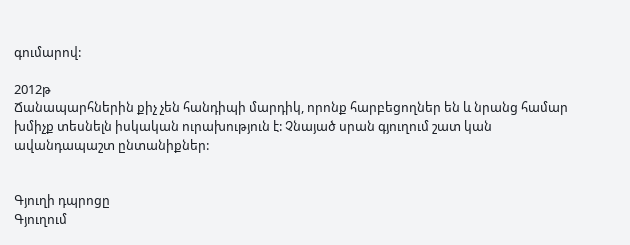գումարով:

2012թ
Ճանապարհներին քիչ չեն հանդիպի մարդիկ, որոնք հարբեցողներ են և նրանց համար խմիչք տեսնելն իսկական ուրախություն է: Չնայած սրան գյուղում շատ կան ավանդապաշտ ընտանիքներ:


Գյուղի դպրոցը
Գյուղում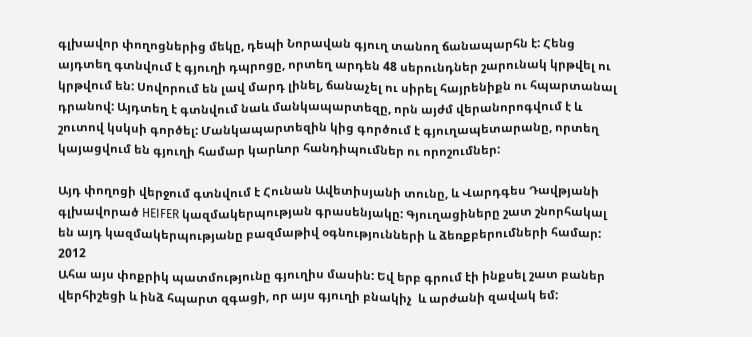գլխավոր փողոցներից մեկը, դեպի Նորավան գյուղ տանող ճանապարհն է: Հենց այդտեղ գտնվում է գյուղի դպրոցը, որտեղ արդեն 48 սերունդներ շարունակ կրթվել ու կրթվում են: Սովորում են լավ մարդ լինել, ճանաչել ու սիրել հայրենիքն ու հպարտանալ դրանով: Այդտեղ է գտնվում նաև մանկապարտեզը, որն այժմ վերանորոգվում է և շուտով կսկսի գործել: Մանկապարտեզին կից գործում է գյուղապետարանը, որտեղ կայացվում են գյուղի համար կարևոր հանդիպումներ ու որոշումներ:

Այդ փողոցի վերջում գտնվում է Հունան Ավետիսյանի տունը, և Վարդգես Դավթյանի գլխավորած HEIFER կազմակերպության գրասենյակը: Գյուղացիները շատ շնորհակալ են այդ կազմակերպությանը բազմաթիվ օգնությունների և ձեռքբերումների համար:
2012
Ահա այս փոքրիկ պատմությունը գյուղիս մասին: Եվ երբ գրում էի ինքսել շատ բաներ վերհիշեցի և ինձ հպարտ զգացի, որ այս գյուղի բնակիչ  և արժանի զավակ եմ: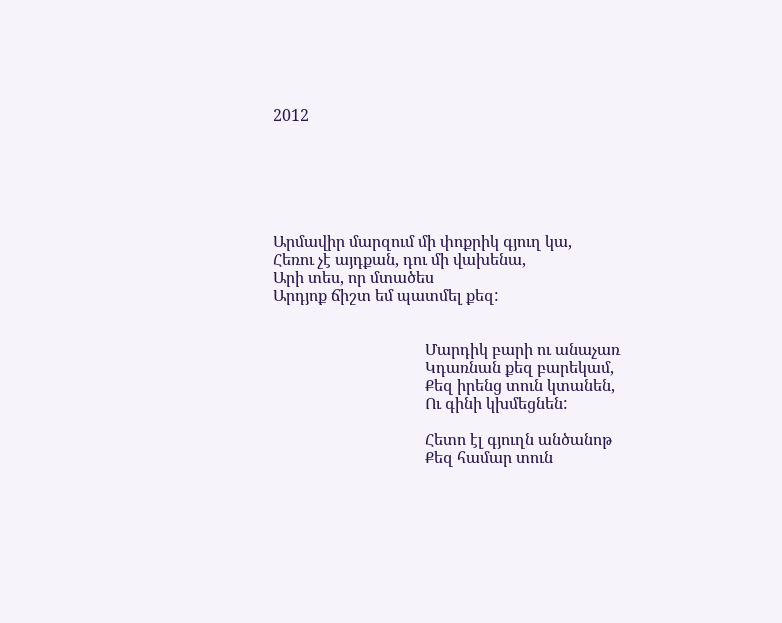2012






Արմավիր մարզում մի փոքրիկ գյուղ կա,
Հեռու չէ այդքան, դու մի վախենա,
Արի տես, որ մտածես
Արդյոք ճիշտ եմ պատմել քեզ:


                                      Մարդիկ բարի ու անաչառ
                                      Կդառնան քեզ բարեկամ,
                                      Քեզ իրենց տուն կտանեն,
                                      Ու գինի կխմեցնեն:

                                      Հետո էլ գյուղն անծանոթ
                                      Քեզ համար տուն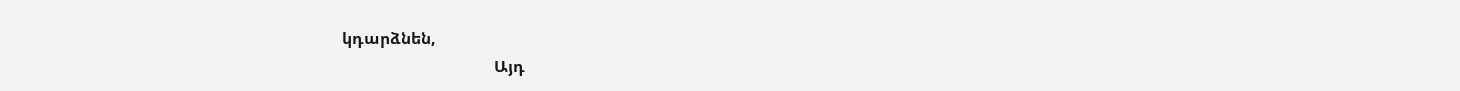կդարձնեն,
                                      Այդ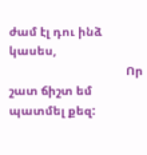ժամ էլ դու ինձ կասես,
                                       Որ շատ ճիշտ եմ պատմել քեզ: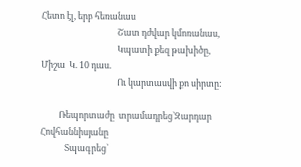Հետո էլ, երբ հեռանաս
                                      Շատ դժվար կմոռանաս,
                                      Կպատի քեզ թախիծը,
Միշա  Կ. 10 դաս.
                                      Ու կարտասվի քո սիրտը:

         Ռեպորտաժը  տրամադրեց`Զարդար      Հովհաննիսյանը
            Տպագրեց`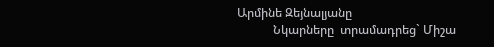Արմինե Զեյնալյանը
            Նկարները  տրամադրեց` Միշա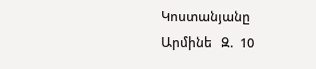Կոստանյանը
Արմինե   Զ.  10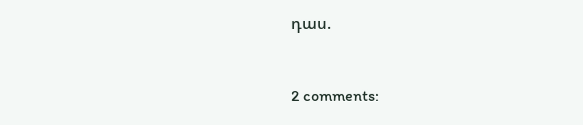դաս.


2 comments: